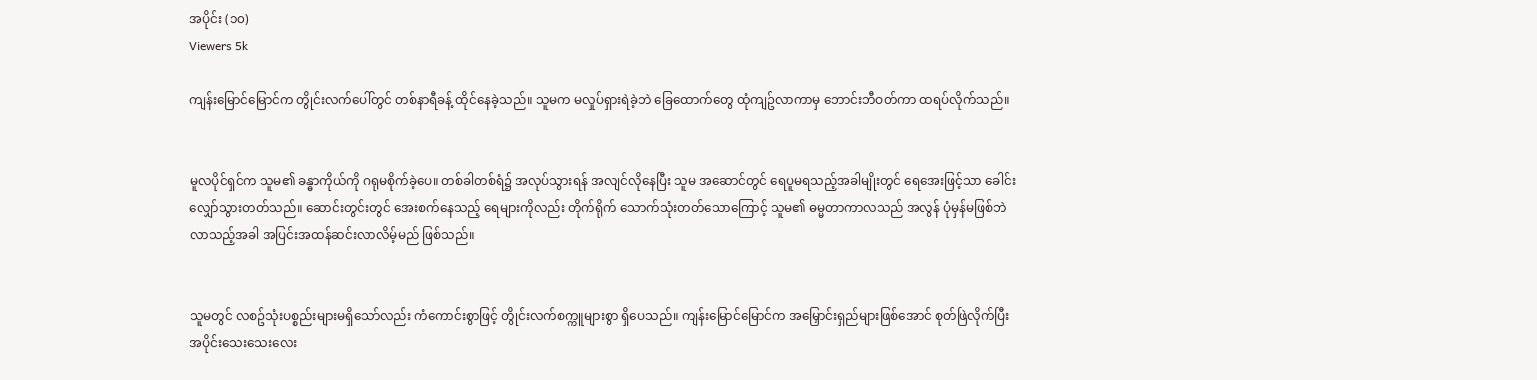အပိုင်း (၁၀)
Viewers 5k

ကျန်းမြောင်မြောင်က တွိုင်းလက်ပေါ်တွင် တစ်နာရီခန့် ထိုင်နေခဲ့သည်။ သူမက မလှုပ်ရှားရဲခဲ့ဘဲ ခြေထောက်တွေ ထုံကျဥ်လာကာမှ ဘောင်းဘီဝတ်ကာ ထရပ်လိုက်သည်။


မူလပိုင်ရှင်က သူမ၏ ခန္ဓာကိုယ်ကို ဂရုမစိုက်ခဲ့ပေ။ တစ်ခါတစ်ရံ၌ အလုပ်သွားရန် အလျင်လိုနေပြီး သူမ အဆောင်တွင် ရေပူမရသည့်အခါမျိုးတွင် ရေအေးဖြင့်သာ ခေါင်းလျှော်သွားတတ်သည်။ ဆောင်းတွင်းတွင် အေးစက်နေသည့် ရေများကိုလည်း တိုက်ရိုက် သောက်သုံးတတ်သောကြောင့် သူမ၏ ဓမ္မတာကာလသည် အလွန် ပုံမှန်မဖြစ်ဘဲ လာသည့်အခါ အပြင်းအထန်ဆင်းလာလိမ့်မည် ဖြစ်သည်။


သူမတွင် လစဥ်သုံးပစ္စည်းများမရှိသော်လည်း ကံကောင်းစွာဖြင့် တွိုင်းလက်စက္ကူများစွာ ရှိပေသည်။ ကျန်းမြောင်မြောင်က အမြှောင်းရှည်များဖြစ်အောင် စုတ်ဖြဲလိုက်ပြီး အပိုင်းသေးသေးလေး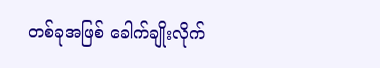တစ်ခုအဖြစ် ခေါက်ချိုးလိုက်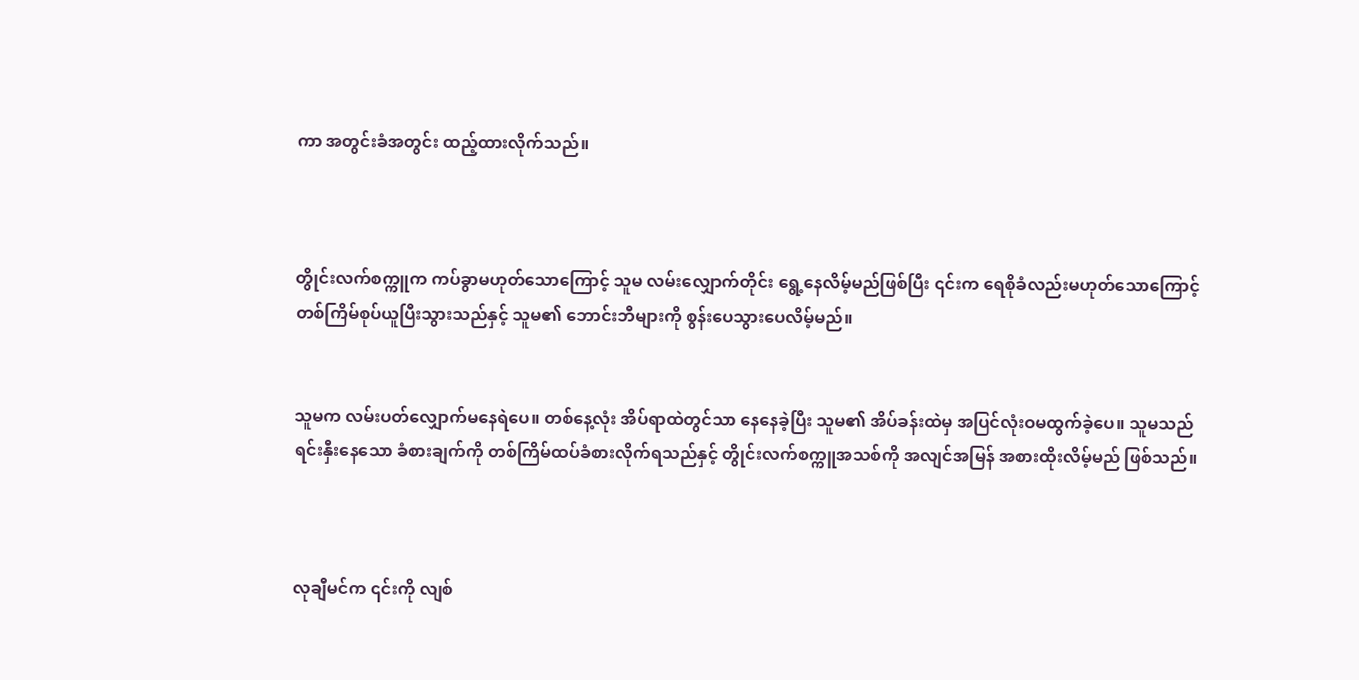ကာ အတွင်းခံအတွင်း ထည့်ထားလိုက်သည်။



တွိုင်းလက်စက္ကူက ကပ်ခွာမဟုတ်သောကြောင့် သူမ လမ်းလျှောက်တိုင်း ရွေ့နေလိမ့်မည်ဖြစ်ပြီး ၎င်းက ရေစိုခံလည်းမဟုတ်သောကြောင့် တစ်ကြိမ်စုပ်ယူပြီးသွားသည်နှင့် သူမ၏ ဘောင်းဘီများကို စွန်းပေသွားပေလိမ့်မည်။


သူမက လမ်းပတ်လျှောက်မနေရဲပေ။ တစ်နေ့လုံး အိပ်ရာထဲတွင်သာ နေနေခဲ့ပြီး သူမ၏ အိပ်ခန်းထဲမှ အပြင်လုံးဝမထွက်ခဲ့ပေ။ သူမသည် ရင်းနှီးနေသော ခံစားချက်ကို တစ်ကြိမ်ထပ်ခံစားလိုက်ရသည်နှင့် တွိုင်းလက်စက္ကူအသစ်ကို အလျင်အမြန် အစားထိုးလိမ့်မည် ဖြစ်သည်။



လုချီမင်က ၎င်းကို လျစ်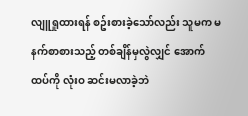လျူရှုထားရန် စဥ်းစားခဲ့သော်လည်း သူမက မနက်စာစားသည့် တစ်ချိန်မှလွဲလျှင် အောက်ထပ်ကို လုံးဝ ဆင်းမလာခဲ့ဘဲ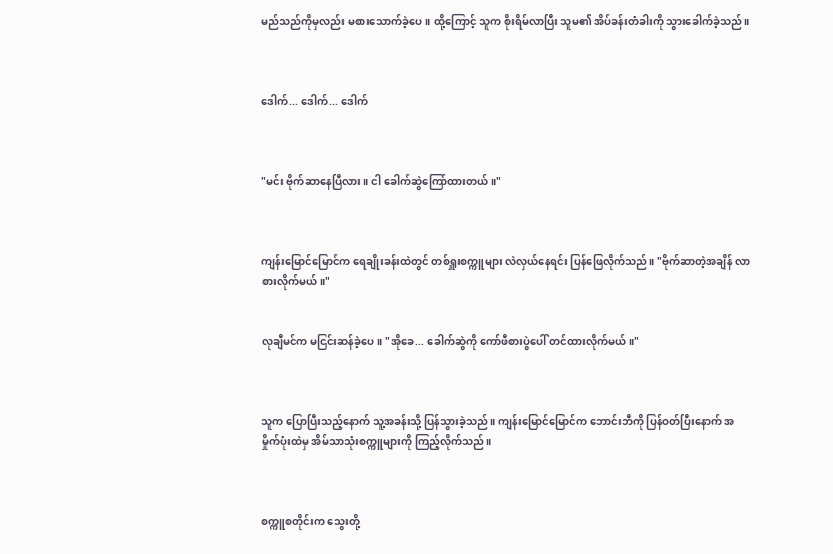မည်သည်ကိုမှလည်း မစားသောက်ခဲ့ပေ။ ထို့ကြောင့် သူက စိုးရိမ်လာပြီး သူမ၏ အိပ်ခန်းတံခါးကို သွားခေါက်ခဲ့သည်။



ဒေါက်... ဒေါက်... ဒေါက်



"မင်း ဗိုက်ဆာနေပြီလား။ ငါ ခေါက်ဆွဲကြော်ထားတယ်။"



ကျန်းမြောင်မြောင်က ရေချိုးခန်းထဲတွင် တစ်ရှူးစက္ကူများ လဲလှယ်နေရင်း ပြန်ဖြေလိုက်သည်။ "ဗိုက်ဆာတဲ့အချိန် လာစားလိုက်မယ်။"


လုချီမင်က မငြင်းဆန်ခဲ့ပေ။ "အိုခေ... ခေါက်ဆွဲကို ကော်ဖီစားပွဲပေါ် တင်ထားလိုက်မယ်။"



သူက ပြောပြီးသည့်နောက် သူ့အခန်းသို့ ပြန်သွားခဲ့သည်။ ကျန်းမြောင်မြောင်က ဘောင်းဘီကို ပြန်ဝတ်ပြီးနောက် အမှိုက်ပုံးထဲမှ အိမ်သာသုံးစက္ကူများကို ကြည့်လိုက်သည်။



စက္ကူစတိုင်းက သွေးတို့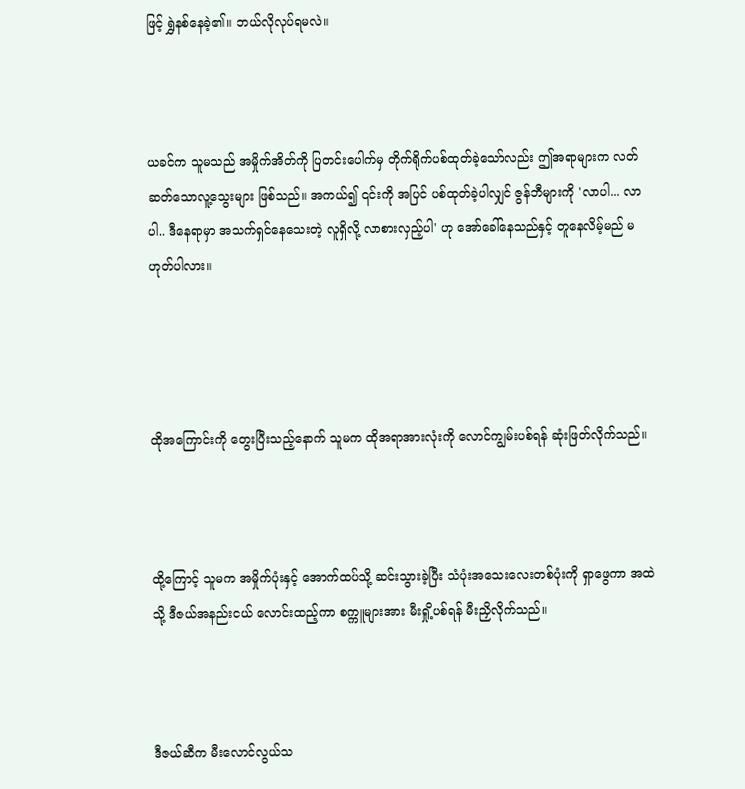ဖြင့် ရွှဲနစ်နေခဲ့၏။ ဘယ်လိုလုပ်ရမလဲ။



ယခင်က သူမသည် အမှိုက်အိတ်ကို ပြတင်းပေါက်မှ တိုက်ရိုက်ပစ်ထုတ်ခဲ့သော်လည်း ဤအရာများက လတ်ဆတ်သောလူ့သွေးများ ဖြစ်သည်။ အကယ်၍ ၎င်းကို အပြင် ပစ်ထုတ်ခဲ့ပါလျှင် ဇွန်ဘီများကို 'လာပါ... လာပါ.. ဒီနေရာမှာ အသက်ရှင်နေသေးတဲ့ လူရှိလို့ လာစားလှည့်ပါ' ဟု အော်ခေါ်နေသည်နှင့် တူနေလိမ့်မည် မဟုတ်ပါလား။




ထိုအကြောင်းကို တွေးပြီးသည့်နောက် သူမက ထိုအရာအားလုံးကို လောင်ကျွမ်းပစ်ရန် ဆုံးဖြတ်လိုက်သည်။



ထို့ကြောင့် သူမက အမှိုက်ပုံးနှင့် အောက်ထပ်သို့ ဆင်းသွားခဲ့ပြီး သံပုံးအသေးလေးတစ်ပုံးကို ရှာဖွေကာ အထဲသို့ ဒီဇယ်အနည်းငယ် လောင်းထည့်ကာ စက္ကူများအား မီးရှို့ပစ်ရန် မီးညှိလိုက်သည်။



ဒီဇယ်ဆီက မီးလောင်လွယ်သ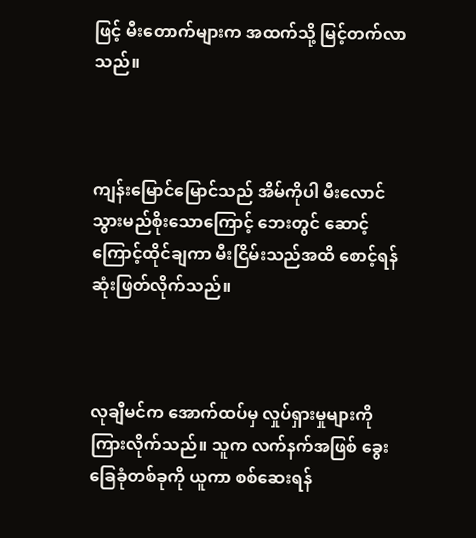ဖြင့် မီးတောက်များက အထက်သို့ မြင့်တက်လာသည်။



ကျန်းမြောင်မြောင်သည် အိမ်ကိုပါ မီးလောင်သွားမည်စိုးသောကြောင့် ဘေးတွင် ဆောင့်ကြောင့်ထိုင်ချကာ မီးငြိမ်းသည်အထိ စောင့်ရန် ဆုံးဖြတ်လိုက်သည်။



လုချီမင်က အောက်ထပ်မှ လှုပ်ရှားမှုများကို ကြားလိုက်သည်။ သူက လက်နက်အဖြစ် ခွေးခြေခုံတစ်ခုကို ယူကာ စစ်ဆေးရန်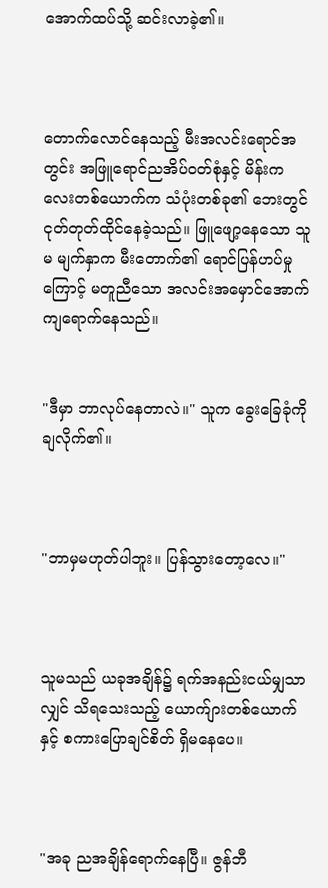အောက်ထပ်သို့ ဆင်းလာခဲ့၏။



တောက်လောင်နေသည့် မီးအလင်းရောင်အတွင်း အဖြူရောင်ညအိပ်ဝတ်စုံနှင့် မိန်းကလေးတစ်ယောက်က သံပုံးတစ်ခု၏ ဘေးတွင် ငုတ်တုတ်ထိုင်နေခဲ့သည်။ ဖြူဖျော့နေသော သူမ မျက်နှာက မီးတောက်၏ ရောင်ပြန်ဟပ်မှုကြောင့် မတူညီသော အလင်းအမှောင်အောက် ကျရောက်နေသည်။


"ဒီမှာ ဘာလုပ်နေတာလဲ။" သူက ခွေးခြေခုံကို ချလိုက်၏။



"ဘာမှမဟုတ်ပါဘူး။ ပြန်သွားတော့လေ။"



သူမသည် ယခုအချိန်၌ ရက်အနည်းငယ်မျှသာလျှင် သိရသေးသည့် ယောက်ျားတစ်ယောက်နှင့် စကားပြောချင်စိတ် ရှိမနေပေ။



"အခု ညအချိန်ရောက်နေပြီ။ ဇွန်ဘီ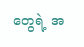တွေရဲ့ အ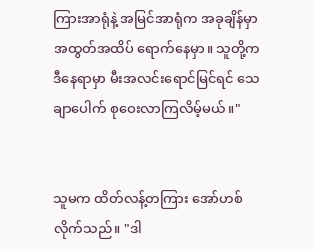ကြားအာရုံနဲ့ အမြင်အာရုံက အခုချိန်မှာ အထွတ်အထိပ် ရောက်နေမှာ။ သူတို့က ဒီနေရာမှာ မီးအလင်းရောင်မြင်ရင် သေချာပေါက် စုဝေးလာကြလိမ့်မယ်။"


သူမက ထိတ်လန့်တကြား အော်ဟစ်လိုက်သည်။ "ဒါ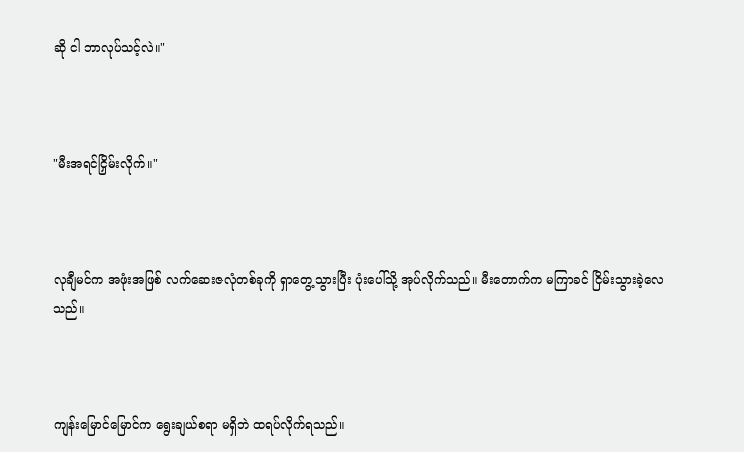ဆို ငါ ဘာလုပ်သင့်လဲ။"



"မီးအရင်ငြှိမ်းလိုက်။"



လုချီမင်က အဖုံးအဖြစ် လက်ဆေးဇလုံတစ်ခုကို ရှာတွေ့သွားပြီး ပုံးပေါ်သို့ အုပ်လိုက်သည်။ မီးတောက်က မကြာခင် ငြိမ်းသွားခဲ့လေသည်။



ကျန်းမြောင်မြောင်က ရွေးချယ်စရာ မရှိဘဲ ထရပ်လိုက်ရသည်။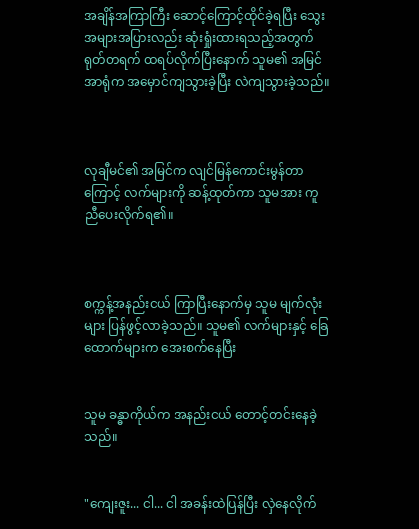အချိန်အကြာကြီး ဆောင့်ကြောင့်ထိုင်ခဲ့ရပြီး သွေးအများအပြားလည်း ဆုံးရှုံးထားရသည့်အတွက် ရုတ်တရက် ထရပ်လိုက်ပြီးနောက် သူမ၏ အမြင်အာရုံက အမှောင်ကျသွားခဲ့ပြီး လဲကျသွားခဲ့သည်။



လုချီမင်၏ အမြင်က လျင်မြန်ကောင်းမွန်တာကြောင့် လက်များကို ဆန့်ထုတ်ကာ သူမအား ကူညီပေးလိုက်ရ၏။



စက္ကန့်အနည်းငယ် ကြာပြီးနောက်မှ သူမ မျက်လုံးများ ပြန်ဖွင့်လာခဲ့သည်။ သူမ၏ လက်များနှင့် ခြေထောက်များက အေးစက်နေပြီး


သူမ ခန္ဓာကိုယ်က အနည်းငယ် တောင့်တင်းနေခဲ့သည်။


"ကျေးဇူး... ငါ... ငါ အခန်းထဲပြန်ပြီး လှဲနေလိုက်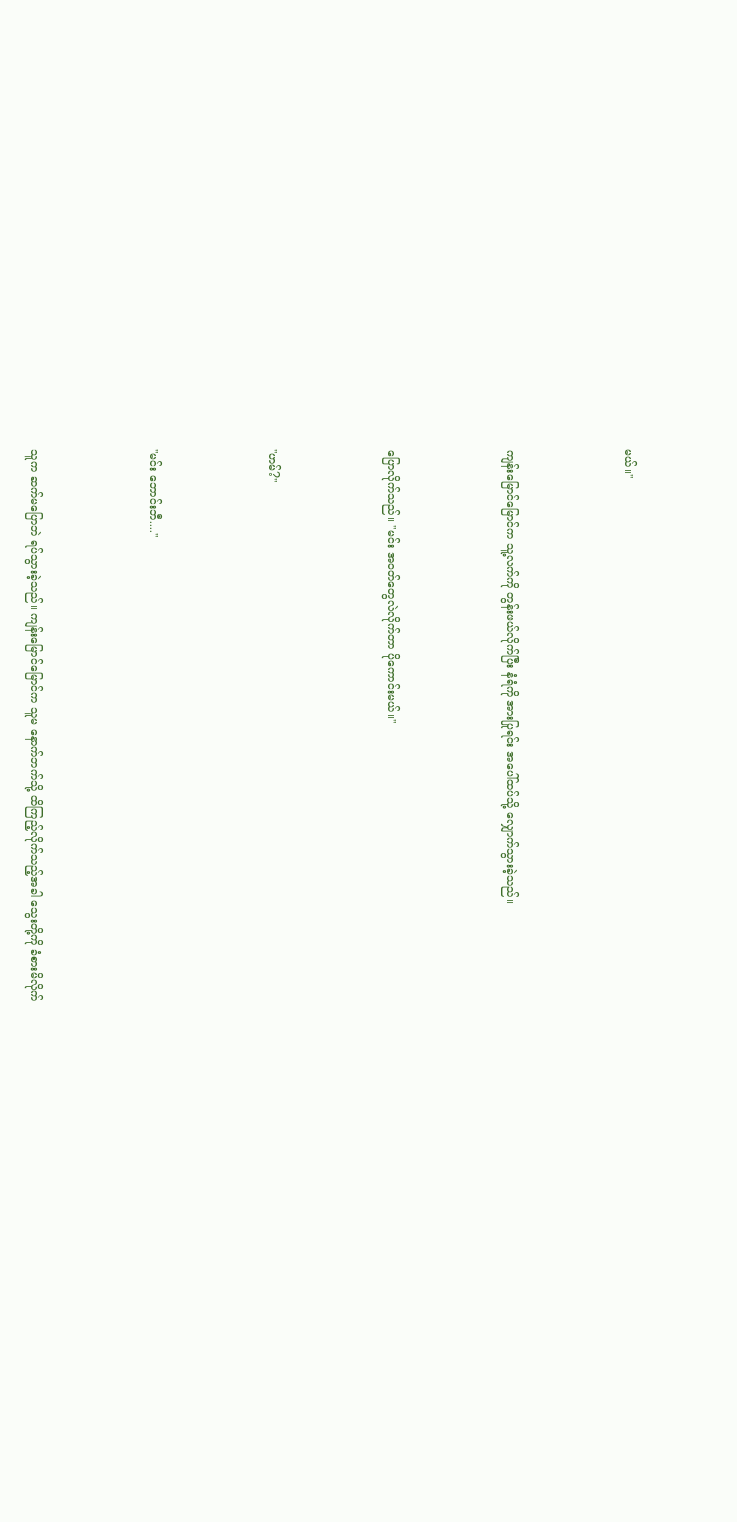မယ်။"



ကျန်းမြောင်မြောင်က သူ့လက်ကို တွန်းဖယ်လိုက်ပြီး နံရံကို အားပြုရင်း အပေါ်ထပ်သို့ လျှောက်သွားခဲ့သည်။



ပြောလိုက်သည်။ "မင်း အဝတ်တွေလဲလိုက်တာ ပိုကောင်းမယ်။"



"ဟမ်?"



"မင်း ဘောင်းဘီ...."



သူက ဆက်မပြောဘဲ ရပ်သွားခဲ့သည်။ ကျန်းမြောင်မြောင်က သူမ နောက်ဘက်သို့ ထိကြည့်လိုက်သည့်အခါ သွေးတို့ကို ခံစားမိလိုက်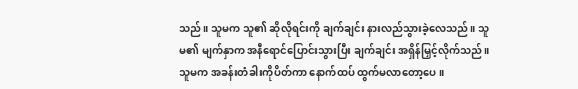သည်။ သူမက သူ၏ ဆိုလိုရင်းကို ချက်ချင်း နားလည်သွားခဲ့လေသည်။ သူမ၏ မျက်နှာက အနီရောင်ပြောင်းသွားပြီး ချက်ချင်း အရှိန်မြှင့်လိုက်သည်။ သူမက အခန်းတံခါးကိုပိတ်ကာ နောက်ထပ် ထွက်မလာတော့ပေ။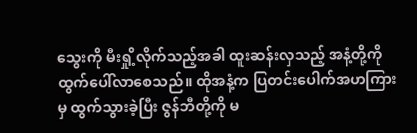သွေးကို မီးရှို့လိုက်သည့်အခါ ထူးဆန်းလှသည့် အနံ့တို့ကို ထွက်ပေါ်လာစေသည်။ ထိုအနံ့က ပြတင်းပေါက်အဟကြားမှ ထွက်သွားခဲ့ပြီး ဇွန်ဘီတို့ကို မ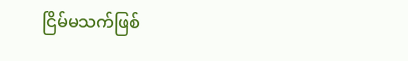ငြိမ်မသက်ဖြစ်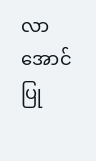လာအောင် ပြု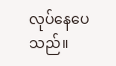လုပ်နေပေသည်။